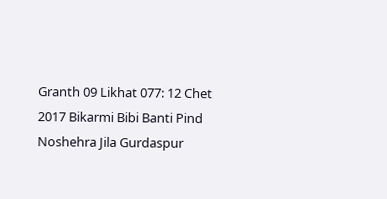Granth 09 Likhat 077: 12 Chet 2017 Bikarmi Bibi Banti Pind Noshehra Jila Gurdaspur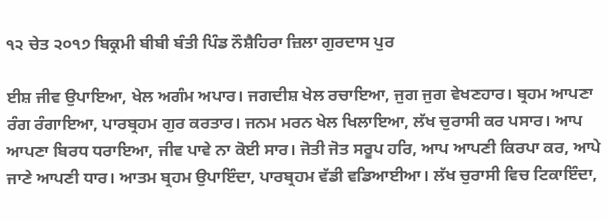੧੨ ਚੇਤ ੨੦੧੭ ਬਿਕ੍ਰਮੀ ਬੀਬੀ ਬੰਤੀ ਪਿੰਡ ਨੌਸ਼ੈਹਿਰਾ ਜ਼ਿਲਾ ਗੁਰਦਾਸ ਪੁਰ

ਈਸ਼ ਜੀਵ ਉਪਾਇਆ, ਖੇਲ ਅਗੰਮ ਅਪਾਰ। ਜਗਦੀਸ਼ ਖੇਲ ਰਚਾਇਆ, ਜੁਗ ਜੁਗ ਵੇਖਣਹਾਰ। ਬ੍ਰਹਮ ਆਪਣਾ ਰੰਗ ਰੰਗਾਇਆ, ਪਾਰਬ੍ਰਹਮ ਗੁਰ ਕਰਤਾਰ। ਜਨਮ ਮਰਨ ਖੇਲ ਖਿਲਾਇਆ, ਲੱਖ ਚੁਰਾਸੀ ਕਰ ਪਸਾਰ। ਆਪ ਆਪਣਾ ਬਿਰਧ ਧਰਾਇਆ, ਜੀਵ ਪਾਵੇ ਨਾ ਕੋਈ ਸਾਰ। ਜੋਤੀ ਜੋਤ ਸਰੂਪ ਹਰਿ, ਆਪ ਆਪਣੀ ਕਿਰਪਾ ਕਰ, ਆਪੇ ਜਾਣੇ ਆਪਣੀ ਧਾਰ। ਆਤਮ ਬ੍ਰਹਮ ਉਪਾਇੰਦਾ, ਪਾਰਬ੍ਰਹਮ ਵੱਡੀ ਵਡਿਆਈਆ। ਲੱਖ ਚੁਰਾਸੀ ਵਿਚ ਟਿਕਾਇੰਦਾ,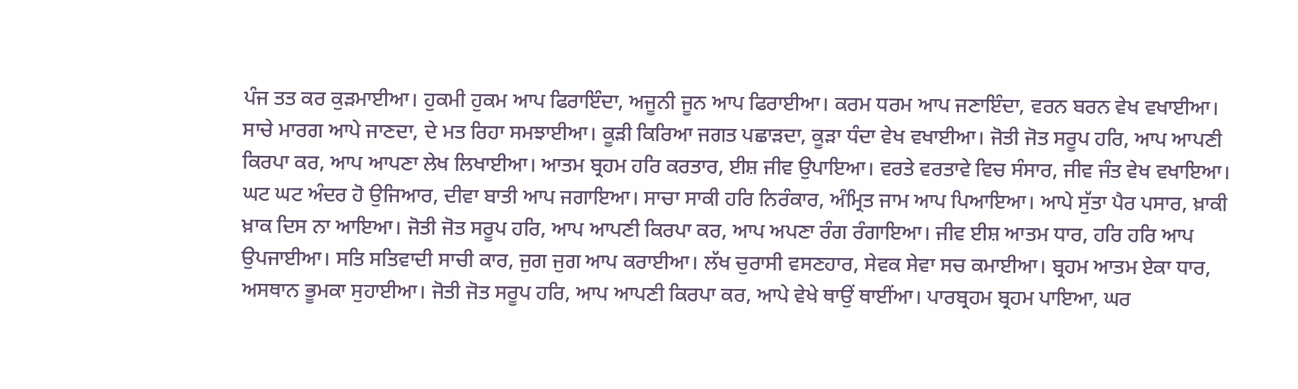ਪੰਜ ਤਤ ਕਰ ਕੁੜਮਾਈਆ। ਹੁਕਮੀ ਹੁਕਮ ਆਪ ਫਿਰਾਇੰਦਾ, ਅਜੂਨੀ ਜੂਨ ਆਪ ਫਿਰਾਈਆ। ਕਰਮ ਧਰਮ ਆਪ ਜਣਾਇੰਦਾ, ਵਰਨ ਬਰਨ ਵੇਖ ਵਖਾਈਆ। ਸਾਚੇ ਮਾਰਗ ਆਪੇ ਜਾਣਦਾ, ਦੇ ਮਤ ਰਿਹਾ ਸਮਝਾਈਆ। ਕੂੜੀ ਕਿਰਿਆ ਜਗਤ ਪਛਾੜਦਾ, ਕੂੜਾ ਧੰਦਾ ਵੇਖ ਵਖਾਈਆ। ਜੋਤੀ ਜੋਤ ਸਰੂਪ ਹਰਿ, ਆਪ ਆਪਣੀ ਕਿਰਪਾ ਕਰ, ਆਪ ਆਪਣਾ ਲੇਖ ਲਿਖਾਈਆ। ਆਤਮ ਬ੍ਰਹਮ ਹਰਿ ਕਰਤਾਰ, ਈਸ਼ ਜੀਵ ਉਪਾਇਆ। ਵਰਤੇ ਵਰਤਾਵੇ ਵਿਚ ਸੰਸਾਰ, ਜੀਵ ਜੰਤ ਵੇਖ ਵਖਾਇਆ। ਘਟ ਘਟ ਅੰਦਰ ਹੋ ਉਜਿਆਰ, ਦੀਵਾ ਬਾਤੀ ਆਪ ਜਗਾਇਆ। ਸਾਚਾ ਸਾਕੀ ਹਰਿ ਨਿਰੰਕਾਰ, ਅੰਮ੍ਰਿਤ ਜਾਮ ਆਪ ਪਿਆਇਆ। ਆਪੇ ਸੁੱਤਾ ਪੈਰ ਪਸਾਰ, ਖ਼ਾਕੀ ਖ਼ਾਕ ਦਿਸ ਨਾ ਆਇਆ। ਜੋਤੀ ਜੋਤ ਸਰੂਪ ਹਰਿ, ਆਪ ਆਪਣੀ ਕਿਰਪਾ ਕਰ, ਆਪ ਅਪਣਾ ਰੰਗ ਰੰਗਾਇਆ। ਜੀਵ ਈਸ਼ ਆਤਮ ਧਾਰ, ਹਰਿ ਹਰਿ ਆਪ ਉਪਜਾਈਆ। ਸਤਿ ਸਤਿਵਾਦੀ ਸਾਚੀ ਕਾਰ, ਜੁਗ ਜੁਗ ਆਪ ਕਰਾਈਆ। ਲੱਖ ਚੁਰਾਸੀ ਵਸਣਹਾਰ, ਸੇਵਕ ਸੇਵਾ ਸਚ ਕਮਾਈਆ। ਬ੍ਰਹਮ ਆਤਮ ਏਕਾ ਧਾਰ, ਅਸਥਾਨ ਭੂਮਕਾ ਸੁਹਾਈਆ। ਜੋਤੀ ਜੋਤ ਸਰੂਪ ਹਰਿ, ਆਪ ਆਪਣੀ ਕਿਰਪਾ ਕਰ, ਆਪੇ ਵੇਖੇ ਥਾਉਂ ਥਾਈਂਆ। ਪਾਰਬ੍ਰਹਮ ਬ੍ਰਹਮ ਪਾਇਆ, ਘਰ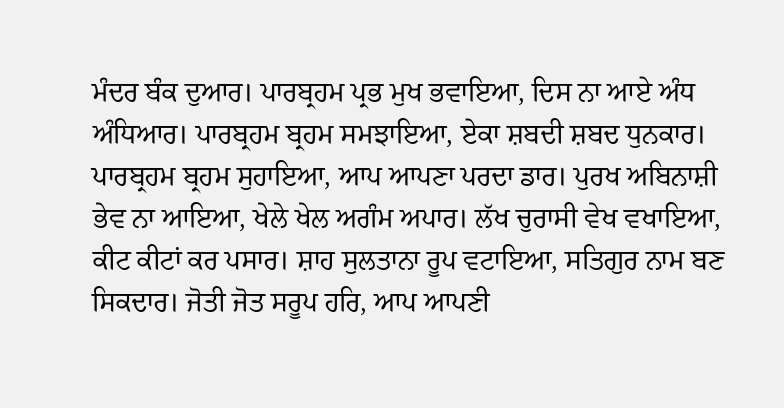ਮੰਦਰ ਬੰਕ ਦੁਆਰ। ਪਾਰਬ੍ਰਹਮ ਪ੍ਰਭ ਮੁਖ ਭਵਾਇਆ, ਦਿਸ ਨਾ ਆਏ ਅੰਧ ਅੰਧਿਆਰ। ਪਾਰਬ੍ਰਹਮ ਬ੍ਰਹਮ ਸਮਝਾਇਆ, ਏਕਾ ਸ਼ਬਦੀ ਸ਼ਬਦ ਧੁਨਕਾਰ। ਪਾਰਬ੍ਰਹਮ ਬ੍ਰਹਮ ਸੁਹਾਇਆ, ਆਪ ਆਪਣਾ ਪਰਦਾ ਡਾਰ। ਪੁਰਖ ਅਬਿਨਾਸ਼ੀ ਭੇਵ ਨਾ ਆਇਆ, ਖੇਲੇ ਖੇਲ ਅਗੰਮ ਅਪਾਰ। ਲੱਖ ਚੁਰਾਸੀ ਵੇਖ ਵਖਾਇਆ, ਕੀਟ ਕੀਟਾਂ ਕਰ ਪਸਾਰ। ਸ਼ਾਹ ਸੁਲਤਾਨਾ ਰੂਪ ਵਟਾਇਆ, ਸਤਿਗੁਰ ਨਾਮ ਬਣ ਸਿਕਦਾਰ। ਜੋਤੀ ਜੋਤ ਸਰੂਪ ਹਰਿ, ਆਪ ਆਪਣੀ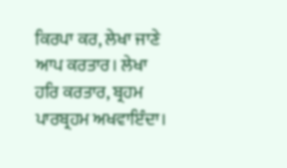ਕਿਰਪਾ ਕਰ, ਲੇਖਾ ਜਾਣੇ ਆਪ ਕਰਤਾਰ। ਲੇਖਾ ਹਰਿ ਕਰਤਾਰ, ਬ੍ਰਹਮ ਪਾਰਬ੍ਰਹਮ ਅਖਵਾਇੰਦਾ।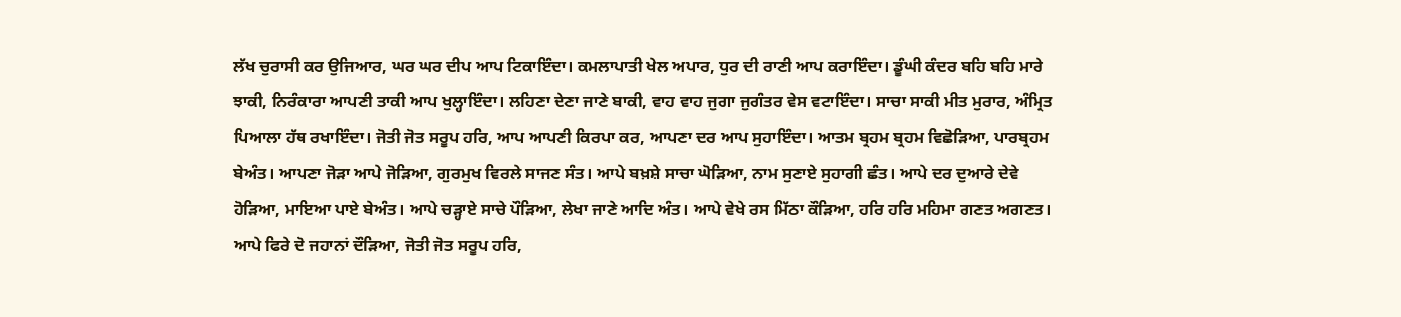ਲੱਖ ਚੁਰਾਸੀ ਕਰ ਉਜਿਆਰ, ਘਰ ਘਰ ਦੀਪ ਆਪ ਟਿਕਾਇੰਦਾ। ਕਮਲਾਪਾਤੀ ਖੇਲ ਅਪਾਰ, ਧੁਰ ਦੀ ਰਾਣੀ ਆਪ ਕਰਾਇੰਦਾ। ਡੂੰਘੀ ਕੰਦਰ ਬਹਿ ਬਹਿ ਮਾਰੇ ਝਾਕੀ, ਨਿਰੰਕਾਰਾ ਆਪਣੀ ਤਾਕੀ ਆਪ ਖੁਲ੍ਹਾਇੰਦਾ। ਲਹਿਣਾ ਦੇਣਾ ਜਾਣੇ ਬਾਕੀ, ਵਾਹ ਵਾਹ ਜੁਗਾ ਜੁਗੰਤਰ ਵੇਸ ਵਟਾਇੰਦਾ। ਸਾਚਾ ਸਾਕੀ ਮੀਤ ਮੁਰਾਰ, ਅੰਮ੍ਰਿਤ ਪਿਆਲਾ ਹੱਥ ਰਖਾਇੰਦਾ। ਜੋਤੀ ਜੋਤ ਸਰੂਪ ਹਰਿ, ਆਪ ਆਪਣੀ ਕਿਰਪਾ ਕਰ, ਆਪਣਾ ਦਰ ਆਪ ਸੁਹਾਇੰਦਾ। ਆਤਮ ਬ੍ਰਹਮ ਬ੍ਰਹਮ ਵਿਛੋੜਿਆ, ਪਾਰਬ੍ਰਹਮ ਬੇਅੰਤ। ਆਪਣਾ ਜੋੜਾ ਆਪੇ ਜੋੜਿਆ, ਗੁਰਮੁਖ ਵਿਰਲੇ ਸਾਜਣ ਸੰਤ। ਆਪੇ ਬਖ਼ਸ਼ੇ ਸਾਚਾ ਘੋੜਿਆ, ਨਾਮ ਸੁਣਾਏ ਸੁਹਾਗੀ ਛੰਤ। ਆਪੇ ਦਰ ਦੁਆਰੇ ਦੇਵੇ ਹੋੜਿਆ, ਮਾਇਆ ਪਾਏ ਬੇਅੰਤ। ਆਪੇ ਚੜ੍ਹਾਏ ਸਾਚੇ ਪੌੜਿਆ, ਲੇਖਾ ਜਾਣੇ ਆਦਿ ਅੰਤ। ਆਪੇ ਵੇਖੇ ਰਸ ਮਿੱਠਾ ਕੌੜਿਆ, ਹਰਿ ਹਰਿ ਮਹਿਮਾ ਗਣਤ ਅਗਣਤ। ਆਪੇ ਫਿਰੇ ਦੋ ਜਹਾਨਾਂ ਦੌੜਿਆ, ਜੋਤੀ ਜੋਤ ਸਰੂਪ ਹਰਿ,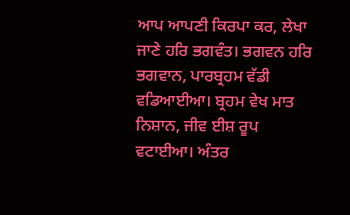ਆਪ ਆਪਣੀ ਕਿਰਪਾ ਕਰ, ਲੇਖਾ ਜਾਣੇ ਹਰਿ ਭਗਵੰਤ। ਭਗਵਨ ਹਰਿ ਭਗਵਾਨ, ਪਾਰਬ੍ਰਹਮ ਵੱਡੀ ਵਡਿਆਈਆ। ਬ੍ਰਹਮ ਵੇਖ ਮਾਤ ਨਿਸ਼ਾਨ, ਜੀਵ ਈਸ਼ ਰੂਪ ਵਟਾਈਆ। ਅੰਤਰ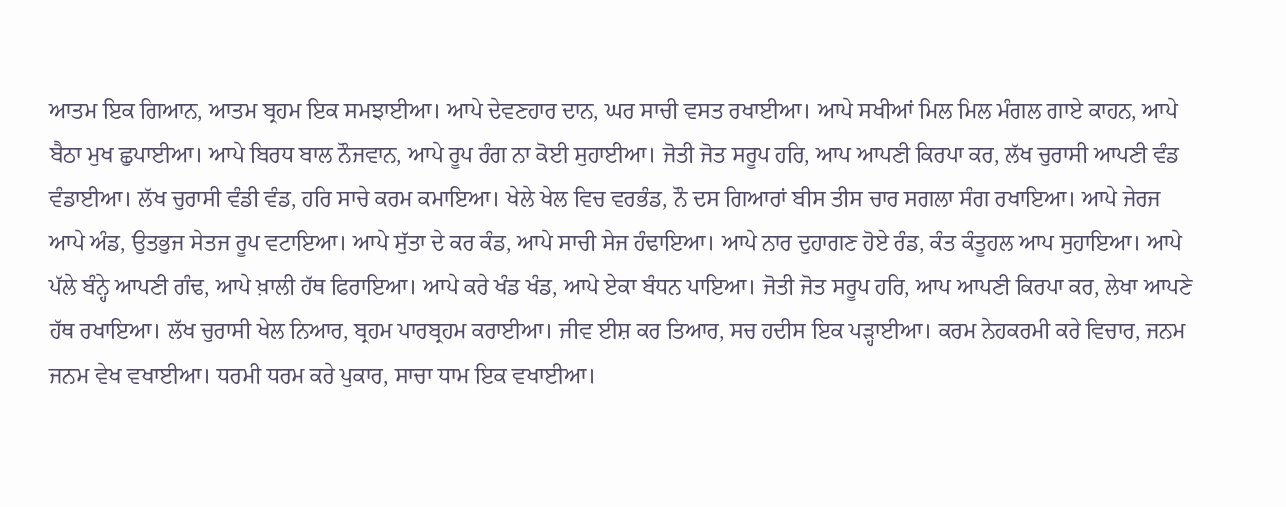ਆਤਮ ਇਕ ਗਿਆਨ, ਆਤਮ ਬ੍ਰਹਮ ਇਕ ਸਮਝਾਈਆ। ਆਪੇ ਦੇਵਣਹਾਰ ਦਾਨ, ਘਰ ਸਾਚੀ ਵਸਤ ਰਖਾਈਆ। ਆਪੇ ਸਖੀਆਂ ਮਿਲ ਮਿਲ ਮੰਗਲ ਗਾਏ ਕਾਹਨ, ਆਪੇ ਬੈਠਾ ਮੁਖ ਛੁਪਾਈਆ। ਆਪੇ ਬਿਰਧ ਬਾਲ ਨੌਜਵਾਨ, ਆਪੇ ਰੂਪ ਰੰਗ ਨਾ ਕੋਈ ਸੁਹਾਈਆ। ਜੋਤੀ ਜੋਤ ਸਰੂਪ ਹਰਿ, ਆਪ ਆਪਣੀ ਕਿਰਪਾ ਕਰ, ਲੱਖ ਚੁਰਾਸੀ ਆਪਣੀ ਵੰਡ ਵੰਡਾਈਆ। ਲੱਖ ਚੁਰਾਸੀ ਵੰਡੀ ਵੰਡ, ਹਰਿ ਸਾਚੇ ਕਰਮ ਕਮਾਇਆ। ਖੇਲੇ ਖੇਲ ਵਿਚ ਵਰਭੰਡ, ਨੌ ਦਸ ਗਿਆਰਾਂ ਬੀਸ ਤੀਸ ਚਾਰ ਸਗਲਾ ਸੰਗ ਰਖਾਇਆ। ਆਪੇ ਜੇਰਜ ਆਪੇ ਅੰਡ, ਉਤਭੁਜ ਸੇਤਜ ਰੂਪ ਵਟਾਇਆ। ਆਪੇ ਸੁੱਤਾ ਦੇ ਕਰ ਕੰਡ, ਆਪੇ ਸਾਚੀ ਸੇਜ ਹੰਢਾਇਆ। ਆਪੇ ਨਾਰ ਦੁਹਾਗਣ ਹੋਏ ਰੰਡ, ਕੰਤ ਕੰਤੂਹਲ ਆਪ ਸੁਹਾਇਆ। ਆਪੇ ਪੱਲੇ ਬੰਨ੍ਹੇ ਆਪਣੀ ਗੰਢ, ਆਪੇ ਖ਼ਾਲੀ ਹੱਥ ਫਿਰਾਇਆ। ਆਪੇ ਕਰੇ ਖੰਡ ਖੰਡ, ਆਪੇ ਏਕਾ ਬੰਧਨ ਪਾਇਆ। ਜੋਤੀ ਜੋਤ ਸਰੂਪ ਹਰਿ, ਆਪ ਆਪਣੀ ਕਿਰਪਾ ਕਰ, ਲੇਖਾ ਆਪਣੇ ਹੱਥ ਰਖਾਇਆ। ਲੱਖ ਚੁਰਾਸੀ ਖੇਲ ਨਿਆਰ, ਬ੍ਰਹਮ ਪਾਰਬ੍ਰਹਮ ਕਰਾਈਆ। ਜੀਵ ਈਸ਼ ਕਰ ਤਿਆਰ, ਸਚ ਹਦੀਸ ਇਕ ਪੜ੍ਹਾਈਆ। ਕਰਮ ਨੇਹਕਰਮੀ ਕਰੇ ਵਿਚਾਰ, ਜਨਮ ਜਨਮ ਵੇਖ ਵਖਾਈਆ। ਧਰਮੀ ਧਰਮ ਕਰੇ ਪੁਕਾਰ, ਸਾਚਾ ਧਾਮ ਇਕ ਵਖਾਈਆ।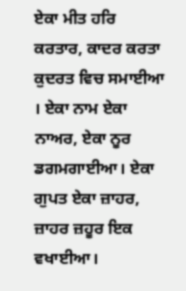ਏਕਾ ਮੀਤ ਹਰਿ ਕਰਤਾਰ, ਕਾਦਰ ਕਰਤਾ ਕੁਦਰਤ ਵਿਚ ਸਮਾਈਆ । ਏਕਾ ਨਾਮ ਏਕਾ ਨਾਅਰ, ਏਕਾ ਨੂਰ ਡਗਮਗਾਈਆ। ਏਕਾ ਗੁਪਤ ਏਕਾ ਜ਼ਾਹਰ, ਜ਼ਾਹਰ ਜ਼ਹੂਰ ਇਕ ਵਖਾਈਆ।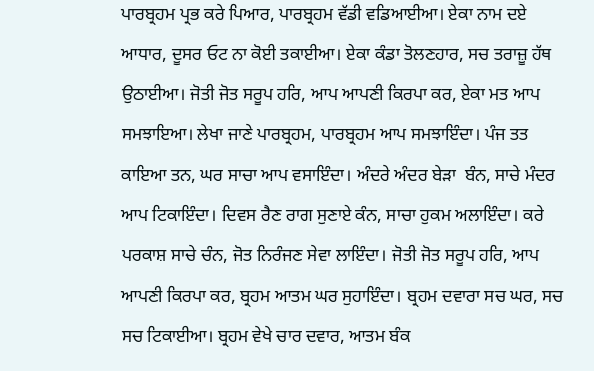ਪਾਰਬ੍ਰਹਮ ਪ੍ਰਭ ਕਰੇ ਪਿਆਰ, ਪਾਰਬ੍ਰਹਮ ਵੱਡੀ ਵਡਿਆਈਆ। ਏਕਾ ਨਾਮ ਦਏ ਆਧਾਰ, ਦੂਸਰ ਓਟ ਨਾ ਕੋਈ ਤਕਾਈਆ। ਏਕਾ ਕੰਡਾ ਤੋਲਣਹਾਰ, ਸਚ ਤਰਾਜ਼ੂ ਹੱਥ ਉਠਾਈਆ। ਜੋਤੀ ਜੋਤ ਸਰੂਪ ਹਰਿ, ਆਪ ਆਪਣੀ ਕਿਰਪਾ ਕਰ, ਏਕਾ ਮਤ ਆਪ ਸਮਝਾਇਆ। ਲੇਖਾ ਜਾਣੇ ਪਾਰਬ੍ਰਹਮ, ਪਾਰਬ੍ਰਹਮ ਆਪ ਸਮਝਾਇੰਦਾ। ਪੰਜ ਤਤ ਕਾਇਆ ਤਨ, ਘਰ ਸਾਚਾ ਆਪ ਵਸਾਇੰਦਾ। ਅੰਦਰੇ ਅੰਦਰ ਬੇੜਾ  ਬੰਨ, ਸਾਚੇ ਮੰਦਰ ਆਪ ਟਿਕਾਇੰਦਾ। ਦਿਵਸ ਰੈਣ ਰਾਗ ਸੁਣਾਏ ਕੰਨ, ਸਾਚਾ ਹੁਕਮ ਅਲਾਇੰਦਾ। ਕਰੇ ਪਰਕਾਸ਼ ਸਾਚੇ ਚੰਨ, ਜੋਤ ਨਿਰੰਜਣ ਸੇਵਾ ਲਾਇੰਦਾ। ਜੋਤੀ ਜੋਤ ਸਰੂਪ ਹਰਿ, ਆਪ ਆਪਣੀ ਕਿਰਪਾ ਕਰ, ਬ੍ਰਹਮ ਆਤਮ ਘਰ ਸੁਹਾਇੰਦਾ। ਬ੍ਰਹਮ ਦਵਾਰਾ ਸਚ ਘਰ, ਸਚ ਸਚ ਟਿਕਾਈਆ। ਬ੍ਰਹਮ ਵੇਖੇ ਚਾਰ ਦਵਾਰ, ਆਤਮ ਬੰਕ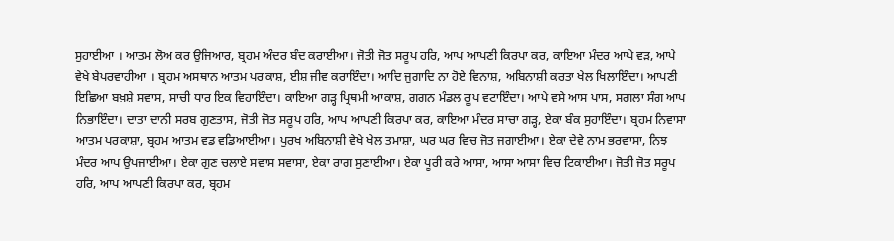ਸੁਹਾਈਆ । ਆਤਮ ਲੋਅ ਕਰ ਉਜਿਆਰ, ਬ੍ਰਹਮ ਅੰਦਰ ਬੰਦ ਕਰਾਈਆ। ਜੋਤੀ ਜੋਤ ਸਰੂਪ ਹਰਿ, ਆਪ ਆਪਣੀ ਕਿਰਪਾ ਕਰ, ਕਾਇਆ ਮੰਦਰ ਆਪੇ ਵੜ, ਆਪੇ ਵੇਖੇ ਬੇਪਰਵਾਹੀਆ । ਬ੍ਰਹਮ ਅਸਥਾਨ ਆਤਮ ਪਰਕਾਸ਼, ਈਸ਼ ਜੀਵ ਕਰਾਇੰਦਾ। ਆਦਿ ਜੁਗਾਦਿ ਨਾ ਹੋਏ ਵਿਨਾਸ਼, ਅਬਿਨਾਸ਼ੀ ਕਰਤਾ ਖੇਲ ਖਿਲਾਇੰਦਾ। ਆਪਣੀ ਇਛਿਆ ਬਖ਼ਸ਼ੇ ਸਵਾਸ, ਸਾਚੀ ਧਾਰ ਇਕ ਵਿਹਾਇੰਦਾ। ਕਾਇਆ ਗੜ੍ਹ ਪ੍ਰਿਥਮੀ ਆਕਾਸ਼, ਗਗਨ ਮੰਡਲ ਰੂਪ ਵਟਾਇੰਦਾ। ਆਪੇ ਵਸੇ ਆਸ ਪਾਸ, ਸਗਲਾ ਸੰਗ ਆਪ ਨਿਭਾਇੰਦਾ। ਦਾਤਾ ਦਾਨੀ ਸਰਬ ਗੁਣਤਾਸ, ਜੋਤੀ ਜੋਤ ਸਰੂਪ ਹਰਿ, ਆਪ ਆਪਣੀ ਕਿਰਪਾ ਕਰ, ਕਾਇਆ ਮੰਦਰ ਸਾਚਾ ਗੜ੍ਹ, ਏਕਾ ਬੰਕ ਸੁਹਾਇੰਦਾ। ਬ੍ਰਹਮ ਨਿਵਾਸਾ ਆਤਮ ਪਰਕਾਸ਼ਾ, ਬ੍ਰਹਮ ਆਤਮ ਵਡ ਵਡਿਆਈਆ। ਪੁਰਖ ਅਬਿਨਾਸ਼ੀ ਵੇਖੇ ਖੇਲ ਤਮਾਸ਼ਾ, ਘਰ ਘਰ ਵਿਚ ਜੋਤ ਜਗਾਈਆ। ਏਕਾ ਦੇਵੇ ਨਾਮ ਭਰਵਾਸਾ, ਨਿਝ ਮੰਦਰ ਆਪ ਉਪਜਾਈਆ। ਏਕਾ ਗੁਣ ਚਲਾਏ ਸਵਾਸ ਸਵਾਸਾ, ਏਕਾ ਰਾਗ ਸੁਣਾਈਆ। ਏਕਾ ਪੂਰੀ ਕਰੇ ਆਸਾ, ਆਸਾ ਆਸਾ ਵਿਚ ਟਿਕਾਈਆ। ਜੋਤੀ ਜੋਤ ਸਰੂਪ ਹਰਿ, ਆਪ ਆਪਣੀ ਕਿਰਪਾ ਕਰ, ਬ੍ਰਹਮ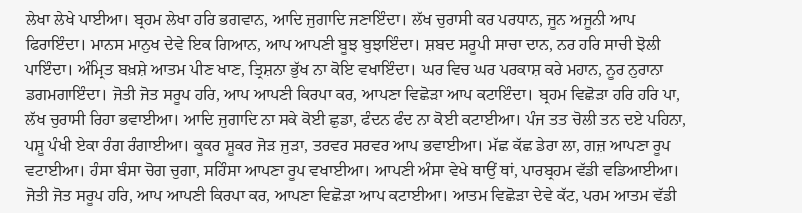ਲੇਖਾ ਲੇਖੇ ਪਾਈਆ। ਬ੍ਰਹਮ ਲੇਖਾ ਹਰਿ ਭਗਵਾਨ, ਆਦਿ ਜੁਗਾਦਿ ਜਣਾਇੰਦਾ। ਲੱਖ ਚੁਰਾਸੀ ਕਰ ਪਰਧਾਨ, ਜੂਨ ਅਜੂਨੀ ਆਪ ਫਿਰਾਇੰਦਾ। ਮਾਨਸ ਮਾਨੁਖ ਦੇਵੇ ਇਕ ਗਿਆਨ, ਆਪ ਆਪਣੀ ਬੂਝ ਬੁਝਾਇੰਦਾ। ਸ਼ਬਦ ਸਰੂਪੀ ਸਾਚਾ ਦਾਨ, ਨਰ ਹਰਿ ਸਾਚੀ ਝੋਲੀ ਪਾਇੰਦਾ। ਅੰਮ੍ਰਿਤ ਬਖ਼ਸ਼ੇ ਆਤਮ ਪੀਣ ਖਾਣ, ਤ੍ਰਿਸ਼ਨਾ ਭੁੱਖ ਨਾ ਕੋਇ ਵਖਾਇੰਦਾ। ਘਰ ਵਿਚ ਘਰ ਪਰਕਾਸ਼ ਕਰੇ ਮਹਾਨ, ਨੂਰ ਨੁਰਾਨਾ ਡਗਮਗਾਇੰਦਾ। ਜੋਤੀ ਜੋਤ ਸਰੂਪ ਹਰਿ, ਆਪ ਆਪਣੀ ਕਿਰਪਾ ਕਰ, ਆਪਣਾ ਵਿਛੋੜਾ ਆਪ ਕਟਾਇੰਦਾ। ਬ੍ਰਹਮ ਵਿਛੋੜਾ ਹਰਿ ਹਰਿ ਪਾ, ਲੱਖ ਚੁਰਾਸੀ ਰਿਹਾ ਭਵਾਈਆ। ਆਦਿ ਜੁਗਾਦਿ ਨਾ ਸਕੇ ਕੋਈ ਛੁਡਾ, ਫੰਦਨ ਫੰਦ ਨਾ ਕੋਈ ਕਟਾਈਆ। ਪੰਜ ਤਤ ਚੋਲੀ ਤਨ ਦਏ ਪਹਿਨਾ, ਪਸ਼ੂ ਪੰਖੀ ਏਕਾ ਰੰਗ ਰੰਗਾਈਆ। ਕੂਕਰ ਸ਼ੂਕਰ ਜੋੜ ਜੁੜਾ, ਤਰਵਰ ਸਰਵਰ ਆਪ ਭਵਾਈਆ। ਮੱਛ ਕੱਛ ਡੇਰਾ ਲਾ, ਗਜ਼ ਆਪਣਾ ਰੂਪ ਵਟਾਈਆ। ਹੰਸਾ ਬੰਸਾ ਚੋਗ ਚੁਗਾ, ਸਹਿੰਸਾ ਆਪਣਾ ਰੂਪ ਵਖਾਈਆ। ਆਪਣੀ ਅੰਸਾ ਵੇਖੇ ਥਾਉਂ ਥਾਂ, ਪਾਰਬ੍ਰਹਮ ਵੱਡੀ ਵਡਿਆਈਆ। ਜੋਤੀ ਜੋਤ ਸਰੂਪ ਹਰਿ, ਆਪ ਆਪਣੀ ਕਿਰਪਾ ਕਰ, ਆਪਣਾ ਵਿਛੋੜਾ ਆਪ ਕਟਾਈਆ। ਆਤਮ ਵਿਛੋੜਾ ਦੇਵੇ ਕੱਟ, ਪਰਮ ਆਤਮ ਵੱਡੀ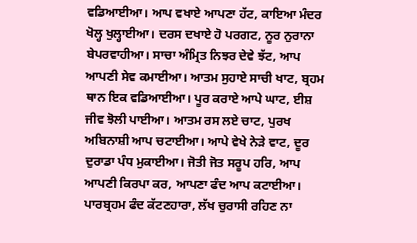ਵਡਿਆਈਆ। ਆਪ ਵਖਾਏ ਆਪਣਾ ਹੱਟ, ਕਾਇਆ ਮੰਦਰ ਖੋਲ੍ਹ ਖੁਲ੍ਹਾਈਆ। ਦਰਸ ਦਖਾਏ ਹੋ ਪਰਗਟ, ਨੂਰ ਨੁਰਾਨਾ ਬੇਪਰਵਾਹੀਆ। ਸਾਚਾ ਅੰਮ੍ਰਿਤ ਨਿਝਰ ਦੇਵੇ ਝੱਟ, ਆਪ ਆਪਣੀ ਸੇਵ ਕਮਾਈਆ। ਆਤਮ ਸੁਹਾਏ ਸਾਚੀ ਖਾਟ, ਬ੍ਰਹਮ ਥਾਨ ਇਕ ਵਡਿਆਈਆ। ਪੂਰ ਕਰਾਏ ਆਪੇ ਘਾਟ, ਈਸ਼ ਜੀਵ ਝੋਲੀ ਪਾਈਆ। ਆਤਮ ਰਸ ਲਏ ਚਾਟ, ਪੁਰਖ ਅਬਿਨਾਸ਼ੀ ਆਪ ਚਟਾਈਆ। ਆਪੇ ਵੇਖੇ ਨੇੜੇ ਵਾਟ, ਦੂਰ ਦੁਰਾਡਾ ਪੰਧ ਮੁਕਾਈਆ। ਜੋਤੀ ਜੋਤ ਸਰੂਪ ਹਰਿ, ਆਪ ਆਪਣੀ ਕਿਰਪਾ ਕਰ, ਆਪਣਾ ਫੰਦ ਆਪ ਕਟਾਈਆ। ਪਾਰਬ੍ਰਹਮ ਫੰਦ ਕੱਟਣਹਾਰਾ, ਲੱਖ ਚੁਰਾਸੀ ਰਹਿਣ ਨਾ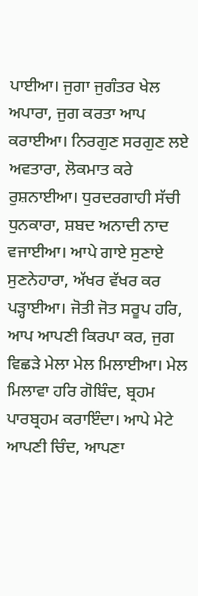ਪਾਈਆ। ਜੁਗਾ ਜੁਗੰਤਰ ਖੇਲ ਅਪਾਰਾ, ਜੁਗ ਕਰਤਾ ਆਪ ਕਰਾਈਆ। ਨਿਰਗੁਣ ਸਰਗੁਣ ਲਏ ਅਵਤਾਰਾ, ਲੋਕਮਾਤ ਕਰੇ ਰੁਸ਼ਨਾਈਆ। ਧੁਰਦਰਗਾਹੀ ਸੱਚੀ ਧੁਨਕਾਰਾ, ਸ਼ਬਦ ਅਨਾਦੀ ਨਾਦ ਵਜਾਈਆ। ਆਪੇ ਗਾਏ ਸੁਣਾਏ ਸੁਣਨੇਹਾਰਾ, ਅੱਖਰ ਵੱਖਰ ਕਰ ਪੜ੍ਹਾਈਆ। ਜੋਤੀ ਜੋਤ ਸਰੂਪ ਹਰਿ, ਆਪ ਆਪਣੀ ਕਿਰਪਾ ਕਰ, ਜੁਗ ਵਿਛੜੇ ਮੇਲਾ ਮੇਲ ਮਿਲਾਈਆ। ਮੇਲ ਮਿਲਾਵਾ ਹਰਿ ਗੋਬਿੰਦ, ਬ੍ਰਹਮ ਪਾਰਬ੍ਰਹਮ ਕਰਾਇੰਦਾ। ਆਪੇ ਮੇਟੇ ਆਪਣੀ ਚਿੰਦ, ਆਪਣਾ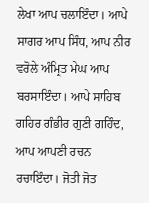ਲੇਖਾ ਆਪ ਚਲਾਇੰਦਾ। ਆਪੇ ਸਾਗਰ ਆਪ ਸਿੰਧ, ਆਪ ਨੀਰ ਵਰੋਲੇ ਅੰਮ੍ਰਿਤ ਮੇਘ ਆਪ ਬਰਸਾਇੰਦਾ। ਆਪੇ ਸਾਹਿਬ ਗਹਿਰ ਗੰਭੀਰ ਗੁਣੀ ਗਹਿੰਦ, ਆਪ ਆਪਣੀ ਰਚਨ ਰਚਾਇੰਦਾ। ਜੋਤੀ ਜੋਤ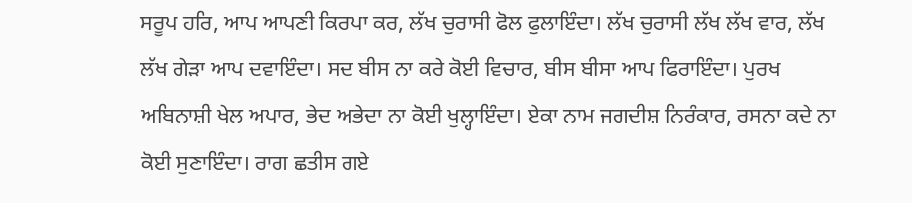ਸਰੂਪ ਹਰਿ, ਆਪ ਆਪਣੀ ਕਿਰਪਾ ਕਰ, ਲੱਖ ਚੁਰਾਸੀ ਫੋਲ ਫੁਲਾਇੰਦਾ। ਲੱਖ ਚੁਰਾਸੀ ਲੱਖ ਲੱਖ ਵਾਰ, ਲੱਖ ਲੱਖ ਗੇੜਾ ਆਪ ਦਵਾਇੰਦਾ। ਸਦ ਬੀਸ ਨਾ ਕਰੇ ਕੋਈ ਵਿਚਾਰ, ਬੀਸ ਬੀਸਾ ਆਪ ਫਿਰਾਇੰਦਾ। ਪੁਰਖ ਅਬਿਨਾਸ਼ੀ ਖੇਲ ਅਪਾਰ, ਭੇਦ ਅਭੇਦਾ ਨਾ ਕੋਈ ਖੁਲ੍ਹਾਇੰਦਾ। ਏਕਾ ਨਾਮ ਜਗਦੀਸ਼ ਨਿਰੰਕਾਰ, ਰਸਨਾ ਕਦੇ ਨਾ ਕੋਈ ਸੁਣਾਇੰਦਾ। ਰਾਗ ਛਤੀਸ ਗਏ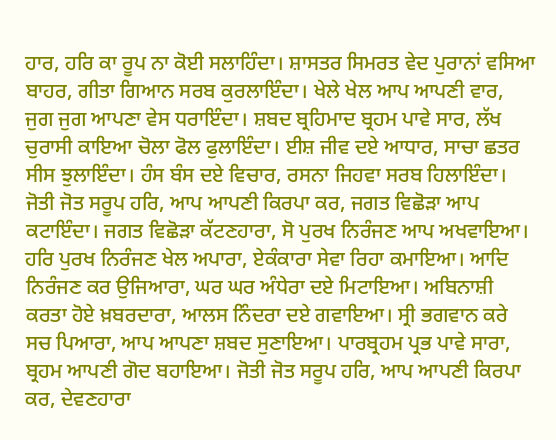ਹਾਰ, ਹਰਿ ਕਾ ਰੂਪ ਨਾ ਕੋਈ ਸਲਾਹਿੰਦਾ। ਸ਼ਾਸਤਰ ਸਿਮਰਤ ਵੇਦ ਪੁਰਾਨਾਂ ਵਸਿਆ ਬਾਹਰ, ਗੀਤਾ ਗਿਆਨ ਸਰਬ ਕੁਰਲਾਇੰਦਾ। ਖੇਲੇ ਖੇਲ ਆਪ ਆਪਣੀ ਵਾਰ, ਜੁਗ ਜੁਗ ਆਪਣਾ ਵੇਸ ਧਰਾਇੰਦਾ। ਸ਼ਬਦ ਬ੍ਰਹਿਮਾਦ ਬ੍ਰਹਮ ਪਾਵੇ ਸਾਰ, ਲੱਖ ਚੁਰਾਸੀ ਕਾਇਆ ਚੋਲਾ ਫੋਲ ਫੁਲਾਇੰਦਾ। ਈਸ਼ ਜੀਵ ਦਏ ਆਧਾਰ, ਸਾਚਾ ਛਤਰ ਸੀਸ ਝੁਲਾਇੰਦਾ। ਹੰਸ ਬੰਸ ਦਏ ਵਿਚਾਰ, ਰਸਨਾ ਜਿਹਵਾ ਸਰਬ ਹਿਲਾਇੰਦਾ। ਜੋਤੀ ਜੋਤ ਸਰੂਪ ਹਰਿ, ਆਪ ਆਪਣੀ ਕਿਰਪਾ ਕਰ, ਜਗਤ ਵਿਛੋੜਾ ਆਪ ਕਟਾਇੰਦਾ। ਜਗਤ ਵਿਛੋੜਾ ਕੱਟਣਹਾਰਾ, ਸੋ ਪੁਰਖ ਨਿਰੰਜਣ ਆਪ ਅਖਵਾਇਆ। ਹਰਿ ਪੁਰਖ ਨਿਰੰਜਣ ਖੇਲ ਅਪਾਰਾ, ਏਕੰਕਾਰਾ ਸੇਵਾ ਰਿਹਾ ਕਮਾਇਆ। ਆਦਿ ਨਿਰੰਜਣ ਕਰ ਉਜਿਆਰਾ, ਘਰ ਘਰ ਅੰਧੇਰਾ ਦਏ ਮਿਟਾਇਆ। ਅਬਿਨਾਸ਼ੀ ਕਰਤਾ ਹੋਏ ਖ਼ਬਰਦਾਰਾ, ਆਲਸ ਨਿੰਦਰਾ ਦਏ ਗਵਾਇਆ। ਸ੍ਰੀ ਭਗਵਾਨ ਕਰੇ ਸਚ ਪਿਆਰਾ, ਆਪ ਆਪਣਾ ਸ਼ਬਦ ਸੁਣਾਇਆ। ਪਾਰਬ੍ਰਹਮ ਪ੍ਰਭ ਪਾਵੇ ਸਾਰਾ, ਬ੍ਰਹਮ ਆਪਣੀ ਗੋਦ ਬਹਾਇਆ। ਜੋਤੀ ਜੋਤ ਸਰੂਪ ਹਰਿ, ਆਪ ਆਪਣੀ ਕਿਰਪਾ ਕਰ, ਦੇਵਣਹਾਰਾ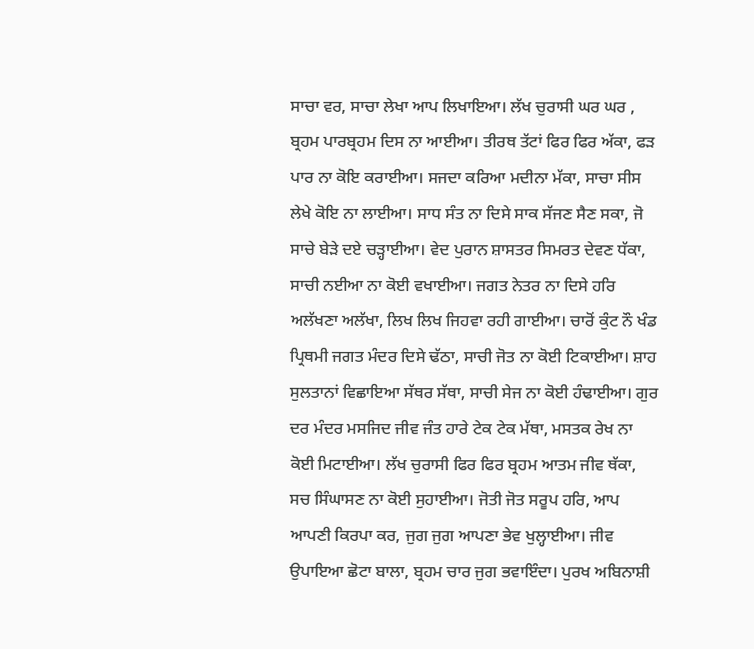ਸਾਚਾ ਵਰ, ਸਾਚਾ ਲੇਖਾ ਆਪ ਲਿਖਾਇਆ। ਲੱਖ ਚੁਰਾਸੀ ਘਰ ਘਰ , ਬ੍ਰਹਮ ਪਾਰਬ੍ਰਹਮ ਦਿਸ ਨਾ ਆਈਆ। ਤੀਰਥ ਤੱਟਾਂ ਫਿਰ ਫਿਰ ਅੱਕਾ, ਫੜ ਪਾਰ ਨਾ ਕੋਇ ਕਰਾਈਆ। ਸਜਦਾ ਕਰਿਆ ਮਦੀਨਾ ਮੱਕਾ, ਸਾਚਾ ਸੀਸ ਲੇਖੇ ਕੋਇ ਨਾ ਲਾਈਆ। ਸਾਧ ਸੰਤ ਨਾ ਦਿਸੇ ਸਾਕ ਸੱਜਣ ਸੈਣ ਸਕਾ, ਜੋ ਸਾਚੇ ਬੇੜੇ ਦਏ ਚੜ੍ਹਾਈਆ। ਵੇਦ ਪੁਰਾਨ ਸ਼ਾਸਤਰ ਸਿਮਰਤ ਦੇਵਣ ਧੱਕਾ, ਸਾਚੀ ਨਈਆ ਨਾ ਕੋਈ ਵਖਾਈਆ। ਜਗਤ ਨੇਤਰ ਨਾ ਦਿਸੇ ਹਰਿ ਅਲੱਖਣਾ ਅਲੱਖਾ, ਲਿਖ ਲਿਖ ਜਿਹਵਾ ਰਹੀ ਗਾਈਆ। ਚਾਰੋਂ ਕੁੰਟ ਨੌ ਖੰਡ ਪ੍ਰਿਥਮੀ ਜਗਤ ਮੰਦਰ ਦਿਸੇ ਢੱਠਾ, ਸਾਚੀ ਜੋਤ ਨਾ ਕੋਈ ਟਿਕਾਈਆ। ਸ਼ਾਹ ਸੁਲਤਾਨਾਂ ਵਿਛਾਇਆ ਸੱਥਰ ਸੱਥਾ, ਸਾਚੀ ਸੇਜ ਨਾ ਕੋਈ ਹੰਢਾਈਆ। ਗੁਰ ਦਰ ਮੰਦਰ ਮਸਜਿਦ ਜੀਵ ਜੰਤ ਹਾਰੇ ਟੇਕ ਟੇਕ ਮੱਥਾ, ਮਸਤਕ ਰੇਖ ਨਾ ਕੋਈ ਮਿਟਾਈਆ। ਲੱਖ ਚੁਰਾਸੀ ਫਿਰ ਫਿਰ ਬ੍ਰਹਮ ਆਤਮ ਜੀਵ ਥੱਕਾ, ਸਚ ਸਿੰਘਾਸਣ ਨਾ ਕੋਈ ਸੁਹਾਈਆ। ਜੋਤੀ ਜੋਤ ਸਰੂਪ ਹਰਿ, ਆਪ ਆਪਣੀ ਕਿਰਪਾ ਕਰ, ਜੁਗ ਜੁਗ ਆਪਣਾ ਭੇਵ ਖੁਲ੍ਹਾਈਆ। ਜੀਵ ਉਪਾਇਆ ਛੋਟਾ ਬਾਲਾ, ਬ੍ਰਹਮ ਚਾਰ ਜੁਗ ਭਵਾਇੰਦਾ। ਪੁਰਖ ਅਬਿਨਾਸ਼ੀ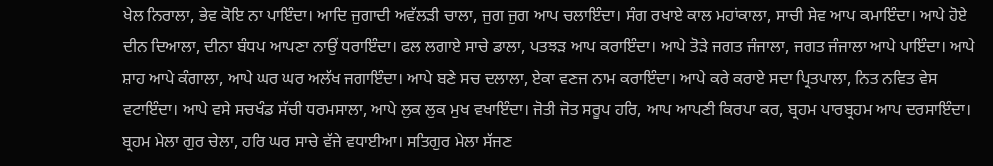ਖੇਲ ਨਿਰਾਲਾ, ਭੇਵ ਕੋਇ ਨਾ ਪਾਇੰਦਾ। ਆਦਿ ਜੁਗਾਦੀ ਅਵੱਲੜੀ ਚਾਲਾ, ਜੁਗ ਜੁਗ ਆਪ ਚਲਾਇੰਦਾ। ਸੰਗ ਰਖਾਏ ਕਾਲ ਮਹਾਂਕਾਲਾ, ਸਾਚੀ ਸੇਵ ਆਪ ਕਮਾਇੰਦਾ। ਆਪੇ ਹੋਏ ਦੀਨ ਦਿਆਲਾ, ਦੀਨਾ ਬੰਧਪ ਆਪਣਾ ਨਾਉਂ ਧਰਾਇੰਦਾ। ਫਲ ਲਗਾਏ ਸਾਚੇ ਡਾਲਾ, ਪਤਝੜ ਆਪ ਕਰਾਇੰਦਾ। ਆਪੇ ਤੋੜੇ ਜਗਤ ਜੰਜਾਲਾ, ਜਗਤ ਜੰਜਾਲਾ ਆਪੇ ਪਾਇੰਦਾ। ਆਪੇ ਸ਼ਾਹ ਆਪੇ ਕੰਗਾਲਾ, ਆਪੇ ਘਰ ਘਰ ਅਲੱਖ ਜਗਾਇੰਦਾ। ਆਪੇ ਬਣੇ ਸਚ ਦਲਾਲਾ, ਏਕਾ ਵਣਜ ਨਾਮ ਕਰਾਇੰਦਾ। ਆਪੇ ਕਰੇ ਕਰਾਏ ਸਦਾ ਪ੍ਰਿਤਪਾਲਾ, ਨਿਤ ਨਵਿਤ ਵੇਸ ਵਟਾਇੰਦਾ। ਆਪੇ ਵਸੇ ਸਚਖੰਡ ਸੱਚੀ ਧਰਮਸਾਲਾ, ਆਪੇ ਲੁਕ ਲੁਕ ਮੁਖ ਵਖਾਇੰਦਾ। ਜੋਤੀ ਜੋਤ ਸਰੂਪ ਹਰਿ, ਆਪ ਆਪਣੀ ਕਿਰਪਾ ਕਰ, ਬ੍ਰਹਮ ਪਾਰਬ੍ਰਹਮ ਆਪ ਦਰਸਾਇੰਦਾ। ਬ੍ਰਹਮ ਮੇਲਾ ਗੁਰ ਚੇਲਾ, ਹਰਿ ਘਰ ਸਾਚੇ ਵੱਜੇ ਵਧਾਈਆ। ਸਤਿਗੁਰ ਮੇਲਾ ਸੱਜਣ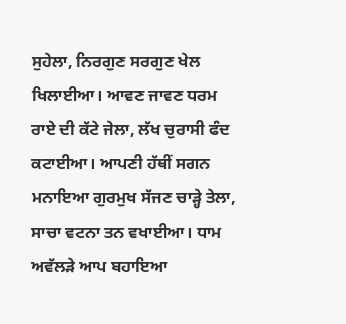ਸੁਹੇਲਾ, ਨਿਰਗੁਣ ਸਰਗੁਣ ਖੇਲ ਖਿਲਾਈਆ। ਆਵਣ ਜਾਵਣ ਧਰਮ ਰਾਏ ਦੀ ਕੱਟੇ ਜੇਲਾ, ਲੱਖ ਚੁਰਾਸੀ ਫੰਦ ਕਟਾਈਆ। ਆਪਣੀ ਹੱਥੀਂ ਸਗਨ ਮਨਾਇਆ ਗੁਰਮੁਖ ਸੱਜਣ ਚਾੜ੍ਹੇ ਤੇਲਾ, ਸਾਚਾ ਵਟਨਾ ਤਨ ਵਖਾਈਆ। ਧਾਮ ਅਵੱਲੜੇ ਆਪ ਬਹਾਇਆ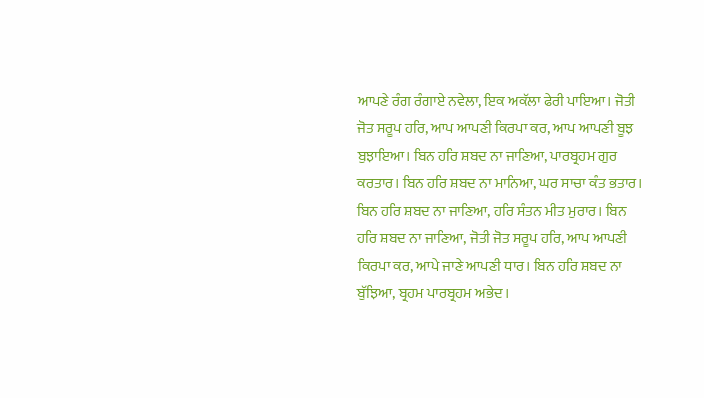ਆਪਣੇ ਰੰਗ ਰੰਗਾਏ ਨਵੇਲਾ, ਇਕ ਅਕੱਲਾ ਫੇਰੀ ਪਾਇਆ। ਜੋਤੀ ਜੋਤ ਸਰੂਪ ਹਰਿ, ਆਪ ਆਪਣੀ ਕਿਰਪਾ ਕਰ, ਆਪ ਆਪਣੀ ਬੂਝ ਬੁਝਾਇਆ। ਬਿਨ ਹਰਿ ਸ਼ਬਦ ਨਾ ਜਾਣਿਆ, ਪਾਰਬ੍ਰਹਮ ਗੁਰ ਕਰਤਾਰ। ਬਿਨ ਹਰਿ ਸ਼ਬਦ ਨਾ ਮਾਨਿਆ, ਘਰ ਸਾਚਾ ਕੰਤ ਭਤਾਰ। ਬਿਨ ਹਰਿ ਸ਼ਬਦ ਨਾ ਜਾਣਿਆ, ਹਰਿ ਸੰਤਨ ਮੀਤ ਮੁਰਾਰ। ਬਿਨ ਹਰਿ ਸ਼ਬਦ ਨਾ ਜਾਣਿਆ, ਜੋਤੀ ਜੋਤ ਸਰੂਪ ਹਰਿ, ਆਪ ਆਪਣੀ ਕਿਰਪਾ ਕਰ, ਆਪੇ ਜਾਣੇ ਆਪਣੀ ਧਾਰ। ਬਿਨ ਹਰਿ ਸ਼ਬਦ ਨਾ ਬੁੱਝਿਆ, ਬ੍ਰਹਮ ਪਾਰਬ੍ਰਹਮ ਅਭੇਦ।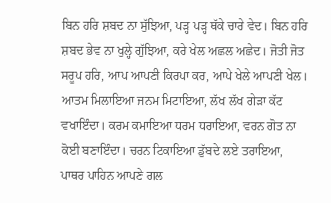ਬਿਨ ਹਰਿ ਸ਼ਬਦ ਨਾ ਸੁੱਝਿਆ, ਪੜ੍ਹ ਪੜ੍ਹ ਥੱਕੇ ਚਾਰੇ ਵੇਦ। ਬਿਨ ਹਰਿ ਸ਼ਬਦ ਭੇਵ ਨਾ ਖੁਲ੍ਹੇ ਗੁੱਝਿਆ, ਕਰੇ ਖੇਲ ਅਛਲ ਅਛੇਦ। ਜੋਤੀ ਜੋਤ ਸਰੂਪ ਹਰਿ, ਆਪ ਆਪਣੀ ਕਿਰਪਾ ਕਰ, ਆਪੇ ਖੇਲੇ ਆਪਣੀ ਖੇਲ। ਆਤਮ ਮਿਲਾਇਆ ਜਨਮ ਮਿਟਾਇਆ, ਲੱਖ ਲੱਖ ਗੇੜਾ ਕੱਟ ਵਖਾਇੰਦਾ। ਕਰਮ ਕਮਾਇਆ ਧਰਮ ਧਰਾਇਆ, ਵਰਨ ਗੋਤ ਨਾ ਕੋਈ ਬਣਾਇੰਦਾ। ਚਰਨ ਟਿਕਾਇਆ ਡੁੱਬਦੇ ਲਏ ਤਰਾਇਆ, ਪਾਥਰ ਪਾਹਿਨ ਆਪਣੇ ਗਲ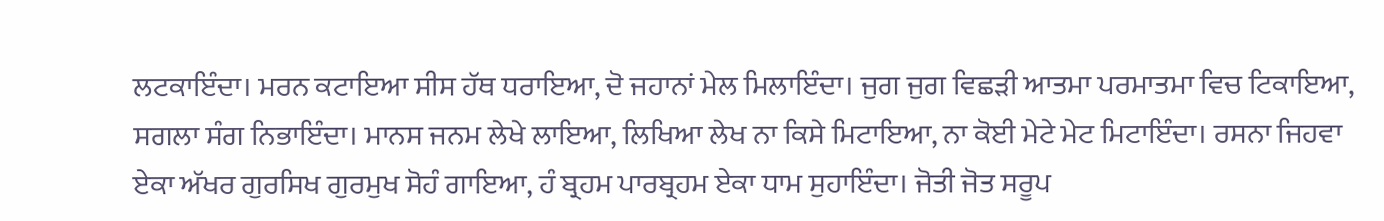ਲਟਕਾਇੰਦਾ। ਮਰਨ ਕਟਾਇਆ ਸੀਸ ਹੱਥ ਧਰਾਇਆ, ਦੋ ਜਹਾਨਾਂ ਮੇਲ ਮਿਲਾਇੰਦਾ। ਜੁਗ ਜੁਗ ਵਿਛੜੀ ਆਤਮਾ ਪਰਮਾਤਮਾ ਵਿਚ ਟਿਕਾਇਆ, ਸਗਲਾ ਸੰਗ ਨਿਭਾਇੰਦਾ। ਮਾਨਸ ਜਨਮ ਲੇਖੇ ਲਾਇਆ, ਲਿਖਿਆ ਲੇਖ ਨਾ ਕਿਸੇ ਮਿਟਾਇਆ, ਨਾ ਕੋਈ ਮੇਟੇ ਮੇਟ ਮਿਟਾਇੰਦਾ। ਰਸਨਾ ਜਿਹਵਾ ਏਕਾ ਅੱਖਰ ਗੁਰਸਿਖ ਗੁਰਮੁਖ ਸੋਹੰ ਗਾਇਆ, ਹੰ ਬ੍ਰਹਮ ਪਾਰਬ੍ਰਹਮ ਏਕਾ ਧਾਮ ਸੁਹਾਇੰਦਾ। ਜੋਤੀ ਜੋਤ ਸਰੂਪ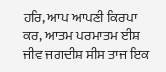ਹਰਿ, ਆਪ ਆਪਣੀ ਕਿਰਪਾ ਕਰ, ਆਤਮ ਪਰਮਾਤਮ ਈਸ਼ ਜੀਵ ਜਗਦੀਸ਼ ਸੀਸ ਤਾਜ ਇਕ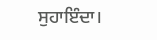ਸੁਹਾਇੰਦਾ।